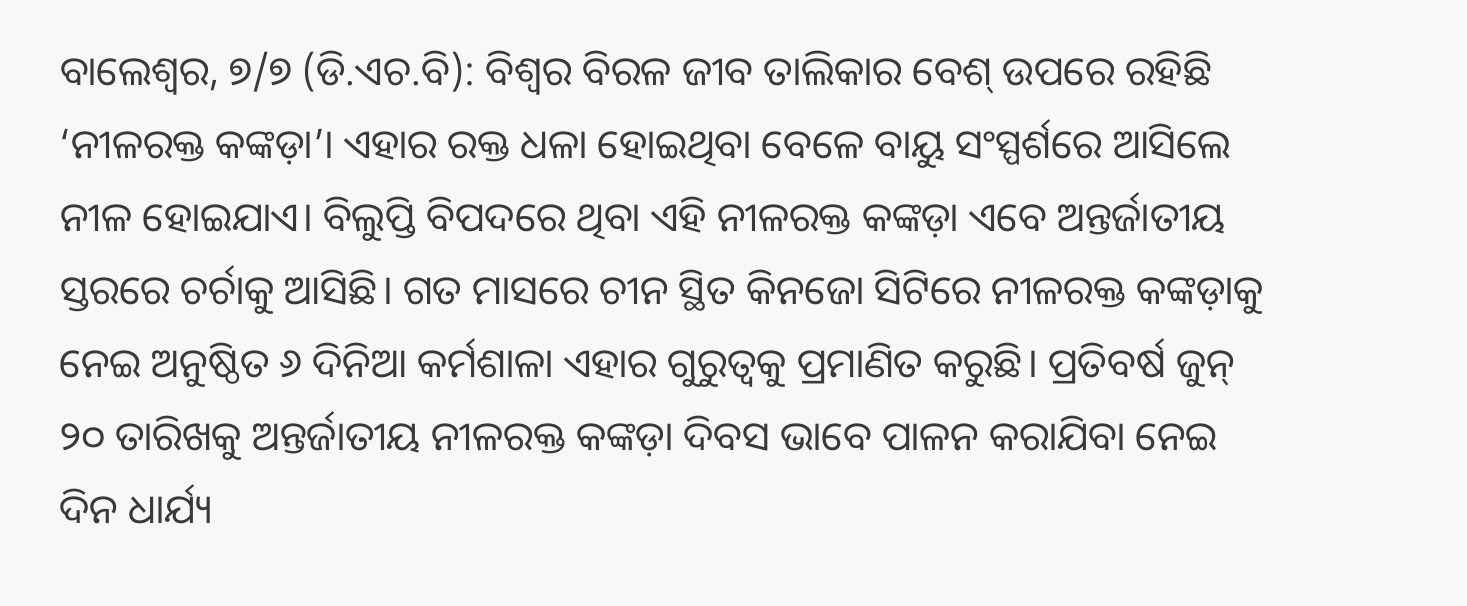ବାଲେଶ୍ବର, ୭/୭ (ଡି.ଏଚ.ବି): ବିଶ୍ବର ବିରଳ ଜୀବ ତାଲିକାର ବେଶ୍ ଉପରେ ରହିଛି ‘ନୀଳରକ୍ତ କଙ୍କଡ଼ା’। ଏହାର ରକ୍ତ ଧଳା ହୋଇଥିବା ବେଳେ ବାୟୁ ସଂସ୍ପର୍ଶରେ ଆସିଲେ ନୀଳ ହୋଇଯାଏ। ବିଲୁପ୍ତି ବିପଦରେ ଥିବା ଏହି ନୀଳରକ୍ତ କଙ୍କଡ଼ା ଏବେ ଅନ୍ତର୍ଜାତୀୟ ସ୍ତରରେ ଚର୍ଚାକୁ ଆସିଛି। ଗତ ମାସରେ ଚୀନ ସ୍ଥିତ କିନଜୋ ସିଟିରେ ନୀଳରକ୍ତ କଙ୍କଡ଼ାକୁ ନେଇ ଅନୁଷ୍ଠିତ ୬ ଦିନିଆ କର୍ମଶାଳା ଏହାର ଗୁରୁତ୍ବକୁ ପ୍ରମାଣିତ କରୁଛି। ପ୍ରତିବର୍ଷ ଜୁନ୍ ୨୦ ତାରିଖକୁ ଅନ୍ତର୍ଜାତୀୟ ନୀଳରକ୍ତ କଙ୍କଡ଼ା ଦିବସ ଭାବେ ପାଳନ କରାଯିବା ନେଇ ଦିନ ଧାର୍ଯ୍ୟ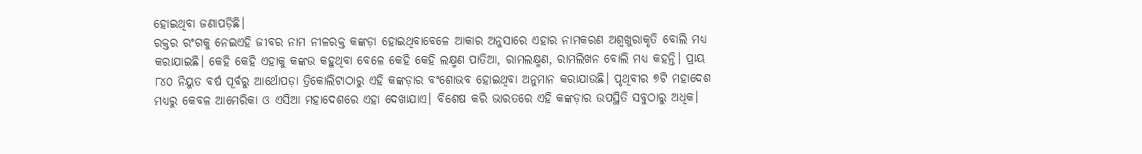ହୋଇଥିବା ଜଣାପଡ଼ିଛି।
ରକ୍ତର ରଂଗକୁ ନେଇଏହି ଜୀବର ନାମ ନୀଳରକ୍ତ କଙ୍କଡ଼ା ହୋଇଥିବାବେଳେ ଆକାର ଅନୁସାରେ ଏହାର ନାମକରଣ ଅଶ୍ବଖୁରାକୃତି ବୋଲି ମଧ୍ୟ କରାଯାଇଛି। କେହି କେହି ଏହାକୁ କଙ୍କଉ କହୁଥିବା ବେଳେ କେହି କେହି ଲକ୍ଷ୍ମଣ ପାତିଆ, ରାମଲକ୍ଷ୍ମଣ, ରାମଲିଖନ ବୋଲି ମଧ୍ୟ କହନ୍ତି। ପ୍ରାୟ ୮୪୦ ନିୟୁତ ବର୍ଷ ପୂର୍ବରୁ ଆର୍ଥୋପଡ଼ା ତ୍ରିକୋଲିଟାଠାରୁ ଏହି କଙ୍କଡ଼ାର ବଂଶୋଭବ ହୋଇଥିବା ଅନୁମାନ କରାଯାଉଛି। ପୃଥିବୀର ୭ଟି ମହାଦେଶ ମଧ୍ୟରୁ କେବଳ ଆମେରିକା ଓ ଏସିଆ ମହାଦେଶରେ ଏହା ଦେଖାଯାଏ। ବିଶେଷ କରି ଭାରତରେ ଏହି କଙ୍କଡ଼ାର ଉପସ୍ଥିତି ସବୁଠାରୁ ଅଧିକ।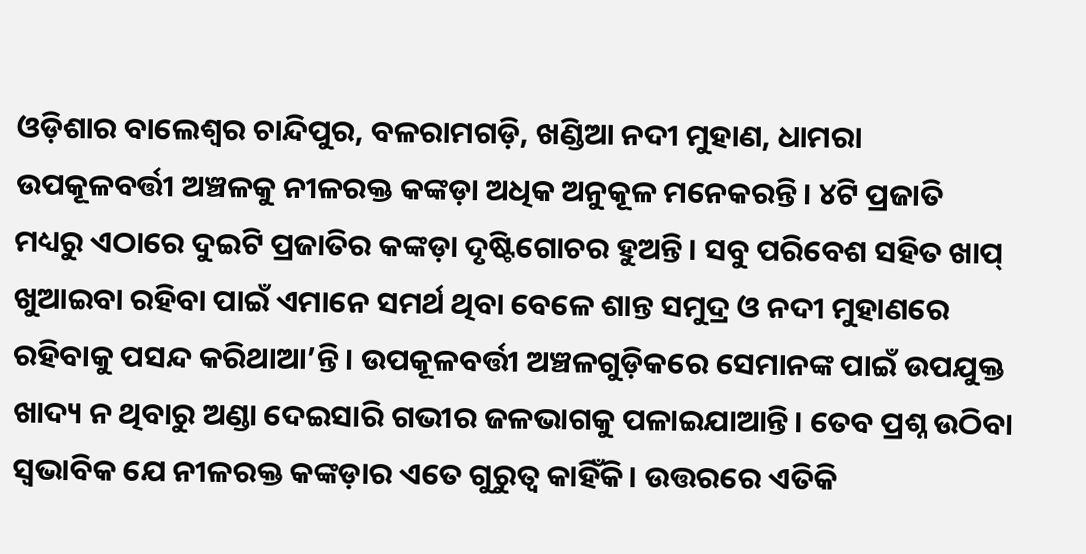ଓଡ଼ିଶାର ବାଲେଶ୍ବର ଚାନ୍ଦିପୁର, ବଳରାମଗଡ଼ି, ଖଣ୍ଡିଆ ନଦୀ ମୁହାଣ, ଧାମରା ଉପକୂଳବର୍ତ୍ତୀ ଅଞ୍ଚଳକୁ ନୀଳରକ୍ତ କଙ୍କଡ଼ା ଅଧିକ ଅନୁକୂଳ ମନେକରନ୍ତି। ୪ଟି ପ୍ରଜାତି ମଧ୍ୟରୁ ଏଠାରେ ଦୁଇଟି ପ୍ରଜାତିର କଙ୍କଡ଼ା ଦୃଷ୍ଟିଗୋଚର ହୁଅନ୍ତି। ସବୁ ପରିବେଶ ସହିତ ଖାପ୍ ଖୁଆଇବା ରହିବା ପାଇଁ ଏମାନେ ସମର୍ଥ ଥିବା ବେଳେ ଶାନ୍ତ ସମୁଦ୍ର ଓ ନଦୀ ମୁହାଣରେ ରହିବାକୁ ପସନ୍ଦ କରିଥାଆ’ନ୍ତି। ଉପକୂଳବର୍ତ୍ତୀ ଅଞ୍ଚଳଗୁଡ଼ିକରେ ସେମାନଙ୍କ ପାଇଁ ଉପଯୁକ୍ତ ଖାଦ୍ୟ ନ ଥିବାରୁ ଅଣ୍ଡା ଦେଇସାରି ଗଭୀର ଜଳଭାଗକୁ ପଳାଇଯାଆନ୍ତି। ତେବ ପ୍ରଶ୍ନ ଉଠିବା ସ୍ବଭାବିକ ଯେ ନୀଳରକ୍ତ କଙ୍କଡ଼ାର ଏତେ ଗୁରୁତ୍ବ କାହିଁକି। ଉତ୍ତରରେ ଏତିକି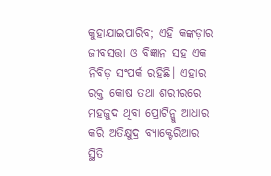କୁହାଯାଇପାରିବ; ଏହି କଙ୍କଡ଼ାର ଜୀବସତ୍ତା ଓ ବିଜ୍ଞାନ ସହ ଏକ ନିବିଡ଼ ସଂପର୍କ ରହିଛି। ଏହାର ରକ୍ତ କୋଷ ତଥା ଶରୀରରେ ମହଜୁଦ ଥିବା ପ୍ରୋଟିନ୍କୁ ଆଧାର କରି ଅତିକ୍ଷୁଦ୍ର ବ୍ୟାକ୍ଟେରିଆର ସ୍ଥିତି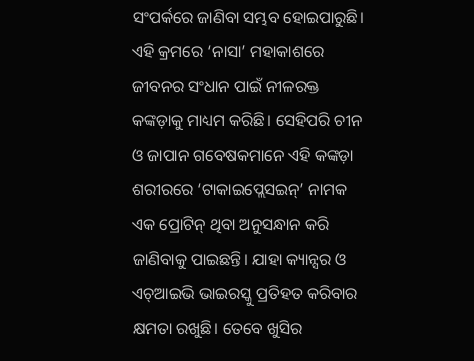ସଂପର୍କରେ ଜାଣିବା ସମ୍ଭବ ହୋଇପାରୁଛି। ଏହି କ୍ରମରେ ‘ନାସା’ ମହାକାଶରେ ଜୀବନର ସଂଧାନ ପାଇଁ ନୀଳରକ୍ତ କଙ୍କଡ଼ାକୁ ମାଧ୍ୟମ କରିଛି। ସେହିପରି ଚୀନ ଓ ଜାପାନ ଗବେଷକମାନେ ଏହି କଙ୍କଡ଼ା ଶରୀରରେ ‘ଟାକାଇପ୍ଲେସଇନ୍’ ନାମକ ଏକ ପ୍ରୋଟିନ୍ ଥିବା ଅନୁସନ୍ଧାନ କରି ଜାଣିବାକୁ ପାଇଛନ୍ତି। ଯାହା କ୍ୟାନ୍ସର ଓ ଏଚ୍ଆଇଭି ଭାଇରସ୍କୁ ପ୍ରତିହତ କରିବାର କ୍ଷମତା ରଖୁଛି। ତେବେ ଖୁସିର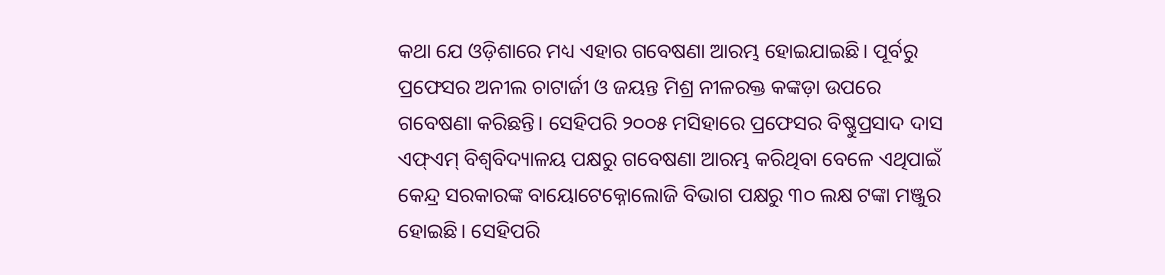କଥା ଯେ ଓଡ଼ିଶାରେ ମଧ୍ୟ ଏହାର ଗବେଷଣା ଆରମ୍ଭ ହୋଇଯାଇଛି। ପୂର୍ବରୁ ପ୍ରଫେସର ଅନୀଲ ଚାଟାର୍ଜୀ ଓ ଜୟନ୍ତ ମିଶ୍ର ନୀଳରକ୍ତ କଙ୍କଡ଼ା ଉପରେ ଗବେଷଣା କରିଛନ୍ତି। ସେହିପରି ୨୦୦୫ ମସିହାରେ ପ୍ରଫେସର ବିଷ୍ଣୁପ୍ରସାଦ ଦାସ ଏଫ୍ଏମ୍ ବିଶ୍ବବିଦ୍ୟାଳୟ ପକ୍ଷରୁ ଗବେଷଣା ଆରମ୍ଭ କରିଥିବା ବେଳେ ଏଥିପାଇଁ କେନ୍ଦ୍ର ସରକାରଙ୍କ ବାୟୋଟେକ୍ନୋଲୋଜି ବିଭାଗ ପକ୍ଷରୁ ୩୦ ଲକ୍ଷ ଟଙ୍କା ମଞ୍ଜୁର ହୋଇଛି। ସେହିପରି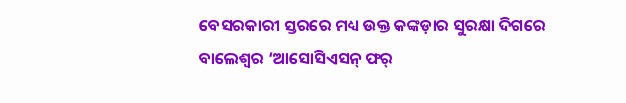ବେସରକାରୀ ସ୍ତରରେ ମଧ୍ୟ ଉକ୍ତ କଙ୍କଡ଼ାର ସୁରକ୍ଷା ଦିଗରେ ବାଲେଶ୍ବର ‘ଆସୋସିଏସନ୍ ଫର୍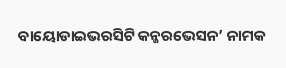ବାୟୋଡାଇଭରସିଟି କନ୍ଜରଭେସନ’ ନାମକ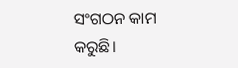ସଂଗଠନ କାମ କରୁଛି।